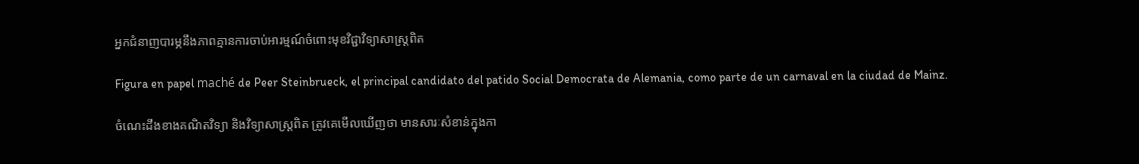អ្នកជំនាញបារម្ភនឹងភាពគ្មានការចាប់អារម្មណ៍ចំពោះមុខវិជ្ជាវិទ្យាសាស្ត្រពិត

Figura en papel maché de Peer Steinbrueck, el principal candidato del patido Social Democrata de Alemania, como parte de un carnaval en la ciudad de Mainz.

ចំណេះដឹងខាងគណិតវិទ្យា និងវិទ្យាសាស្ត្រពិត ត្រូវគេមើលឃើញថា មានសារៈសំខាន់ក្នុងកា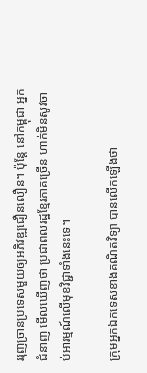ររុញច្រានប្រទេសមួយឲ្យអភិវឌ្ឍជឿនលឿន។ ប៉ុន្តែ នៅកម្ពុជា អ្នកជំនាញ មើលឃើញថា ប្រជាពលរដ្ឋខ្មែរភាគច្រើន ហាក់មិនសូវចាប់អារម្មណ៍លើមុខវិជ្ជាទាំងនេះទេ។

ក្រុមអ្នកឯកទេសខាងគណិតវិទ្យា បានលើកឡើងថា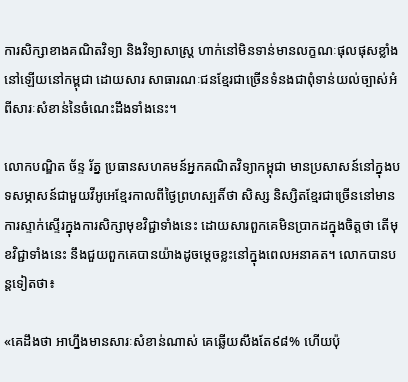ការសិក្សាខាងគណិតវិទ្យា និងវិទ្យាសាស្ត្រ ហាក់នៅមិនទាន់មានលក្ខណៈផុលផុសខ្លាំងនៅឡើយនៅកម្ពុជា ដោយសារ សាធារណៈជនខ្មែរជាច្រើនទំនងជាពុំទាន់យល់ច្បាស់អំពីសារៈសំខាន់នៃចំណេះដឹងទាំងនេះ។

លោកបណ្ឌិត ច័ន្ទ រ័ត្ន ប្រធានសហគមន៍អ្នកគណិតវិទ្យាកម្ពុជា មានប្រសាសន៍នៅក្នុងបទសម្ភាសន៍ជាមួយវីអូអេខ្មែរកាលពីថ្ងៃព្រហស្បតិ៍ថា សិស្ស និស្សិតខ្មែរជាច្រើននៅមានការស្ទាក់ស្ទើរក្នុងការសិក្សាមុខវិជ្ជាទាំងនេះ ដោយសារពួកគេមិនប្រាកដក្នុងចិត្តថា តើមុខវិជ្ជាទាំងនេះ នឹងជួយពួកគេបានយ៉ាងដូចម្តេចខ្លះនៅក្នុងពេលអនាគត។ លោកបានបន្តទៀតថា៖

«គេដឹងថា អាហ្នឹងមានសារៈសំខាន់ណាស់ គេឆ្លើយសឹងតែ៩៨% ហើយប៉ុ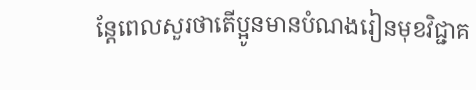ន្តែពេលសួរថាតើប្អូនមានបំណងរៀនមុខវិជ្ជាគ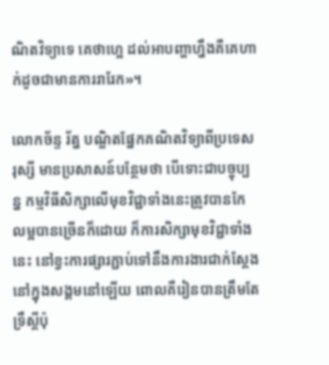ណិតវិទ្យាទេ គេថាហ្អេ ដល់អាបញ្ហាហ្នឹងគឺគេហាក់ដូចជាមានការរារែក»។

លោកច័ន្ទ រ័ត្ន បណ្ឌិតផ្នែកគណិតវិទ្យាពីប្រទេសរុស្សី មានប្រសាសន៍បន្ថែមថា បើទោះជាបច្ចុប្បន្ន កម្មវិធីសិក្សាលើមុខវិជ្ជាទាំងនេះត្រូវបានកែលម្អបានច្រើនក៏ដោយ ក៏ការសិក្សាមុខវិជ្ជាទាំងនេះ នៅខ្វះការផ្សារភ្ជាប់ទៅនឹងការងារជាក់ស្តែងនៅក្នុងសង្គមនៅឡើយ ពោលគឺរៀនបានត្រឹមតែទ្រឹស្តីប៉ុ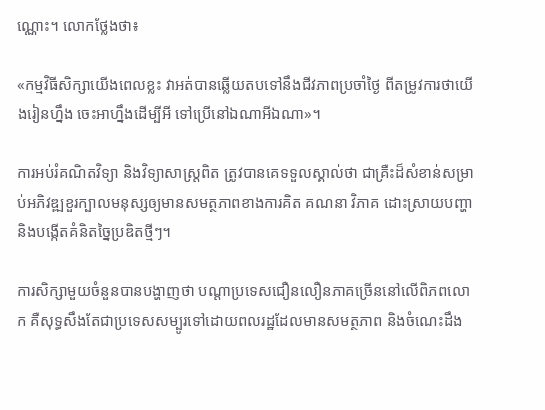ណ្ណោះ។ លោកថ្លែងថា៖

«កម្មវិធីសិក្សាយើងពេលខ្លះ វាអត់បានឆ្លើយតបទៅនឹងជីវភាពប្រចាំថ្ងៃ ពីតម្រូវការថាយើងរៀនហ្នឹង ចេះអាហ្នឹងដើម្បីអី ទៅប្រើនៅឯណាអីឯណា»។

ការអប់រំគណិតវិទ្យា និងវិទ្យាសាស្ត្រពិត ត្រូវបានគេទទួលស្គាល់ថា ជាគ្រឺះដ៏សំខាន់សម្រាប់អភិវឌ្ឍខួរក្បាលមនុស្សឲ្យមានសមត្ថភាពខាងការគិត គណនា វិភាគ ដោះស្រាយបញ្ហា និងបង្កើតគំនិតច្នៃប្រឌិតថ្មីៗ។

ការសិក្សាមួយចំនួនបានបង្ហាញថា បណ្តាប្រទេសជឿនលឿនភាគច្រើននៅលើពិភពលោក គឺសុទ្ធសឹងតែជាប្រទេសសម្បូរទៅដោយពលរដ្ឋដែលមានសមត្ថភាព និងចំណេះដឹង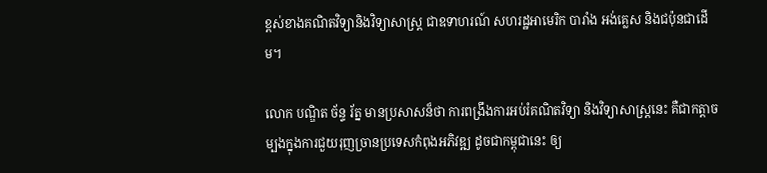ខ្ពស់ខាងគណិតវិទ្យានិងវិទ្យាសាស្ត្រ ជាឧទាហរណ៍ សហរដ្ឋអាមេរិក បារាំង អង់គ្លេស និងជប៉ុនជាដើម។

លោក បណ្ឌិត ច័ន្ទ រ័ត្ន មានប្រសាសន៏ថា ការពង្រឹងការអប់រំគណិតវិទ្យា និងវិទ្យាសាស្ត្រនេះ គឺជាកត្តាចម្បងក្នុងការជួយរុញច្រានប្រទេសកំពុងអភិវឌ្ឍ ដូចជាកម្ពុជានេះ ឲ្យ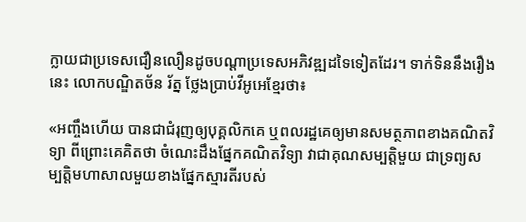ក្លាយជាប្រទេសជឿនលឿនដូចបណ្តាប្រទេសអភិវឌ្ឍដទៃទៀតដែរ។ ទាក់ទិននឹងរឿងនេះ លោកបណ្ឌិតច័ន រ័ត្ន ថ្លែងប្រាប់វីអូអេខ្មែរថា៖

«អញ្ចឹងហើយ បានជាជំរុញឲ្យបុគ្គលិកគេ ឬពលរដ្ឋគេឲ្យមានសមត្ថភាពខាងគណិតវិទ្យា ពីព្រោះគេគិតថា ចំណេះដឹងផ្នែកគណិតវិទ្យា វាជាគុណសម្បត្តិមួយ ជាទ្រព្យសម្បត្តិមហាសាលមួយខាងផ្នែកស្មារតីរបស់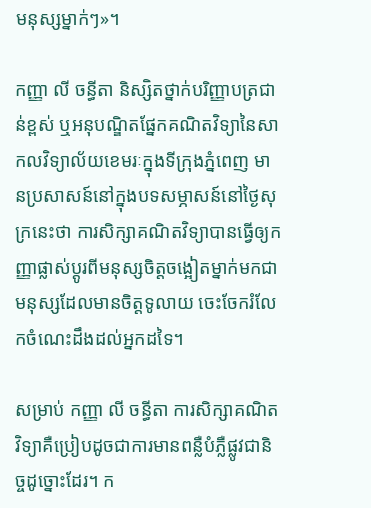មនុស្សម្នាក់ៗ»។

កញ្ញា លី ចន្ធីតា និស្សិតថ្នាក់បរិញ្ញាបត្រជាន់ខ្ពស់ ឬអនុបណ្ឌិតផ្នែកគណិតវិទ្យានៃសាកលវិទ្យាល័យខេមរៈក្នុងទីក្រុងភ្នំពេញ មានប្រសាសន៍នៅក្នុងបទសម្ភាសន៍នៅថ្ងៃសុក្រនេះថា ការសិក្សាគណិតវិទ្យាបានធ្វើឲ្យកញ្ញាផ្លាស់ប្តូរពីមនុស្សចិត្តចង្អៀតម្នាក់មកជាមនុស្សដែលមានចិត្តទូលាយ ចេះចែករំលែកចំណេះដឹងដល់អ្នកដទៃ។

សម្រាប់ កញ្ញា លី ចន្ធីតា ការសិក្សាគណិតវិទ្យាគឺប្រៀបដូចជាការមានពន្លឺបំភ្លឺផ្លូវជានិច្ចដូច្នោះដែរ។ ក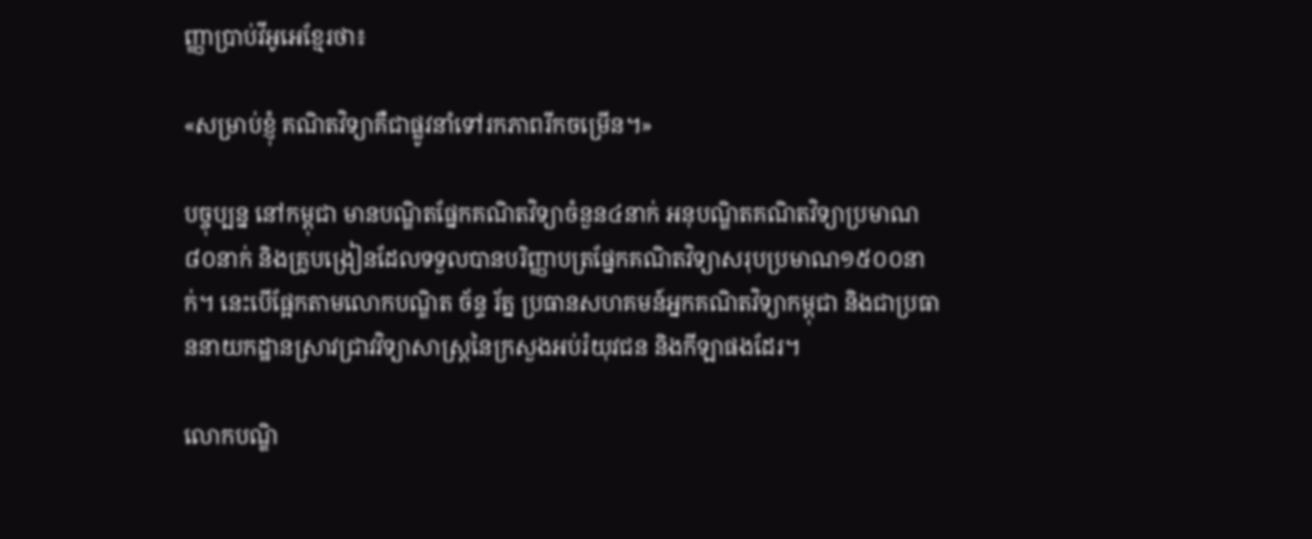ញ្ញាប្រាប់វីអូអេខ្មែរថា៖

«សម្រាប់ខ្ញុំ គណិតវិទ្យាគឺជាផ្លូវនាំទៅរកភាពរីកចម្រើន។»

បច្ចុប្បន្ន នៅកម្ពុជា មានបណ្ឌិតផ្នែកគណិតវិទ្យាចំនួន៤នាក់ អនុបណ្ឌិតគណិតវិទ្យាប្រមាណ៨០នាក់ និងគ្រូបង្រៀនដែលទទួលបានបរិញ្ញាបត្រផ្នែកគណិតវិទ្យាសរុបប្រមាណ១៥០០នាក់។ នេះបើផ្អែកតាមលោកបណ្ឌិត ច័ន្ទ រ័ត្ន ប្រធានសហគមន៍អ្នកគណិតវិទ្យាកម្ពុជា និងជាប្រធាននាយកដ្ឋានស្រាវជ្រាវវិទ្យាសាស្ត្រនៃក្រសួងអប់រំយុវជន និងកីឡាផងដែរ។

លោកបណ្ឌិ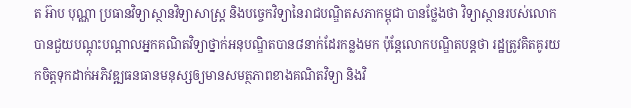ត អ៊ាប បុណ្ណា ប្រធានវិទ្យាស្ថានវិទ្យាសាស្ត្រ និងបច្ចេកវិទ្យានៃរាជបណ្ឌិតសភាកម្ពុជា បានថ្លែងថា វិទ្យាស្ថានរបស់លោកបានជួយបណ្តុះបណ្តាលអ្នកគណិតវិទ្យាថ្នាក់អនុបណ្ឌិតបាន៨នាក់ដែរកន្លងមក ប៉ុន្តែលោកបណ្ឌិតបន្តថា រដ្ឋត្រូវគិតគូរយកចិត្តទុកដាក់អភិវឌ្ឍធនធានមនុស្សឲ្យមានសមត្ថភាពខាងគណិតវិទ្យា និងវិ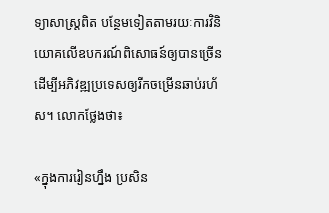ទ្យាសាស្ត្រពិត បន្ថែមទៀតតាមរយៈការវិនិយោគលើឧបករណ៍ពិសោធន៍ឲ្យបានច្រើន ដើម្បីអភិវឌ្ឍប្រទេសឲ្យរីកចម្រើនឆាប់រហ័ស។ លោកថ្លែងថា៖

«ក្នុងការរៀនហ្នឹង ប្រសិន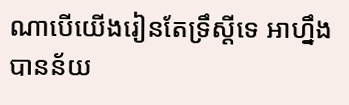ណាបើយើងរៀនតែទ្រឹស្តីទេ អាហ្នឹងបានន័យ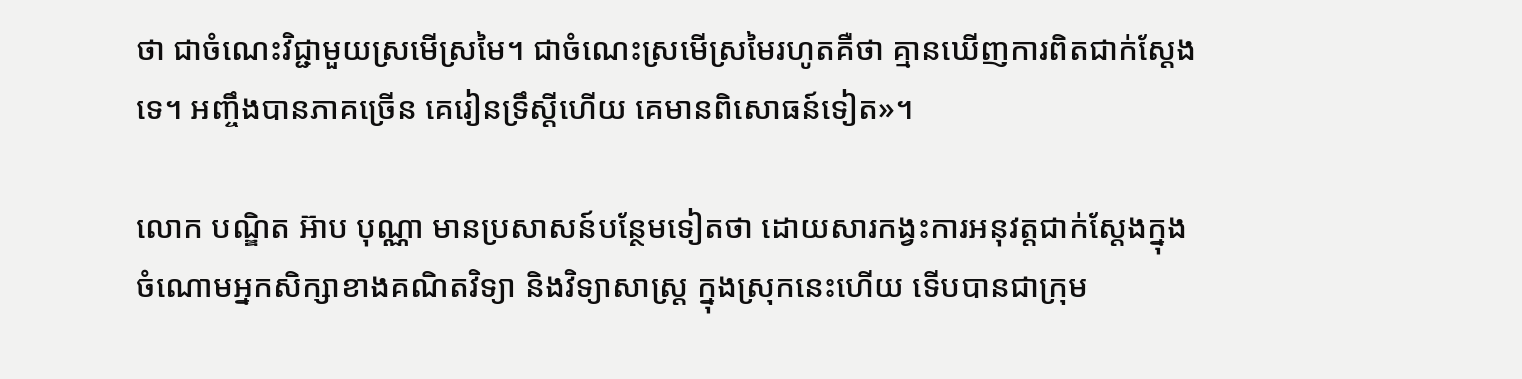ថា ជាចំណេះវិជ្ជាមួយស្រមើស្រមៃ។ ជាចំណេះស្រមើស្រមៃរហូតគឺថា គ្មានឃើញការពិតជាក់ស្តែងទេ។ អញ្ចឹងបានភាគច្រើន គេរៀនទ្រឹស្តីហើយ គេមានពិសោធន៍ទៀត»។

លោក បណ្ឌិត អ៊ាប បុណ្ណា មានប្រសាសន៍បន្ថែមទៀតថា ដោយសារកង្វះការអនុវត្តជាក់ស្តែងក្នុងចំណោមអ្នកសិក្សាខាងគណិតវិទ្យា និងវិទ្យាសាស្ត្រ ក្នុងស្រុកនេះហើយ ទើបបានជាក្រុម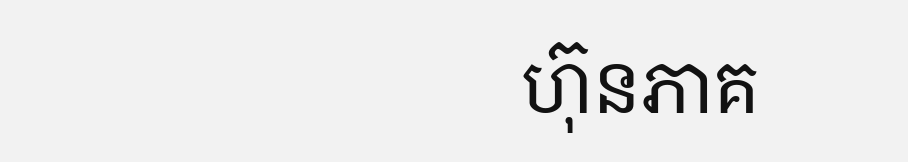ហ៊ុនភាគ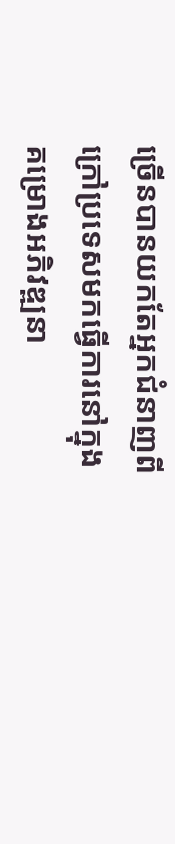ច្រើនបានយកតែអ្នកជំនាញពីក្រៅប្រទេសមកធ្វើការនៅក្នុងគម្រោងអភិវឌ្ឍនា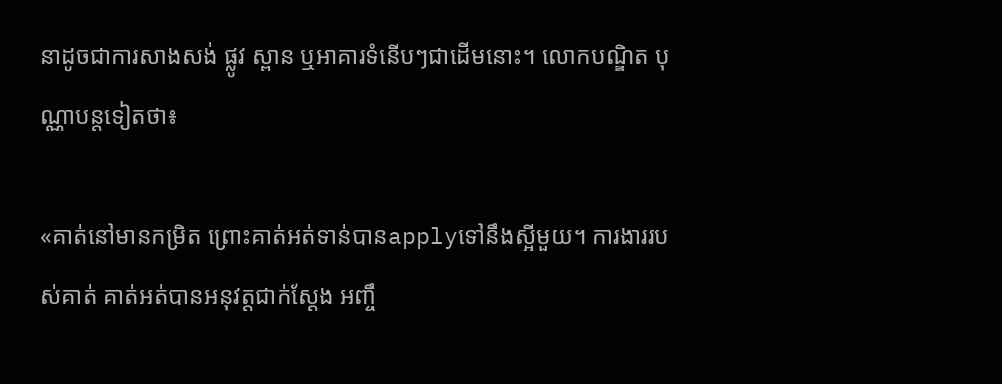នាដូចជាការសាងសង់ ផ្លូវ ស្ពាន ឬអាគារទំនើបៗជាដើមនោះ។ លោកបណ្ឌិត បុណ្ណាបន្តទៀតថា៖

«គាត់នៅមានកម្រិត ព្រោះគាត់អត់ទាន់បានapplyទៅនឹងស្អីមួយ។ ការងាររបស់គាត់ គាត់អត់បានអនុវត្តជាក់ស្តែង អញ្ចឹ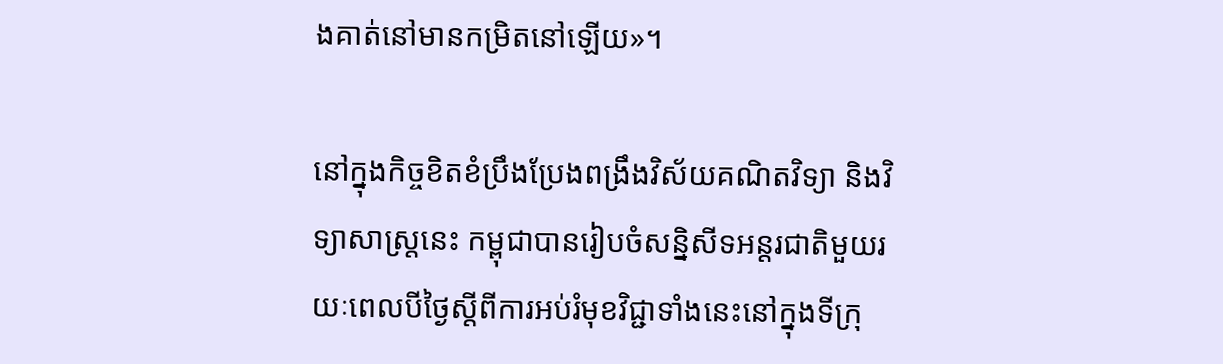ងគាត់នៅមានកម្រិតនៅឡើយ»។

នៅក្នុងកិច្ចខិតខំប្រឹងប្រែងពង្រឹងវិស័យគណិតវិទ្យា និងវិទ្យាសាស្ត្រនេះ កម្ពុជាបានរៀបចំសន្និសីទអន្តរជាតិមួយរយៈពេលបីថ្ងៃស្តីពីការអប់រំមុខវិជ្ជាទាំងនេះនៅក្នុងទីក្រុ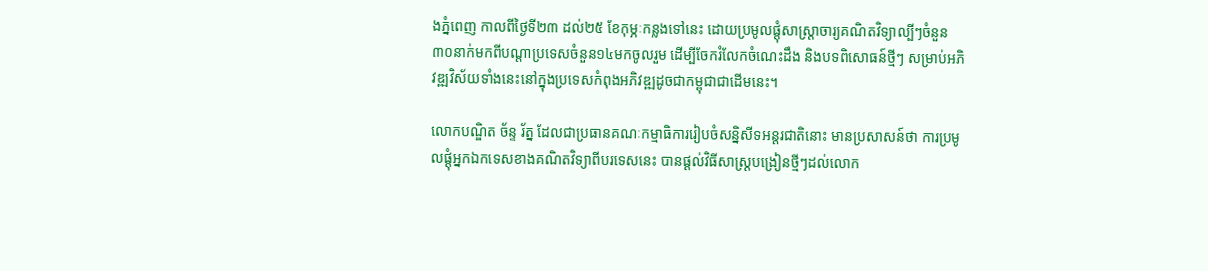ងភ្នំពេញ កាលពីថ្ងៃទី២៣ ដល់២៥ ខែកុម្ភៈកន្លងទៅនេះ ដោយប្រមូលផ្តុំសាស្ត្រាចារ្យគណិតវិទ្យាល្បីៗចំនួន៣០នាក់មកពីបណ្តាប្រទេសចំនួន១៤មកចូលរួម ដើម្បីចែករំលែកចំណេះដឹង និងបទពិសោធន៍ថ្មីៗ សម្រាប់អភិវឌ្ឍវិស័យទាំងនេះនៅក្នុងប្រទេសកំពុងអភិវឌ្ឍដូចជាកម្ពុជាជាដើមនេះ។

លោកបណ្ឌិត ច័ន្ទ រ័ត្ន ដែលជាប្រធានគណៈកម្មាធិការរៀបចំសន្និសីទអន្តរជាតិនោះ មានប្រសាសន៍ថា ការប្រមូលផ្តុំអ្នកឯកទេសខាងគណិតវិទ្យាពីបរទេសនេះ បានផ្តល់វិធីសាស្ត្របង្រៀនថ្មីៗដល់លោក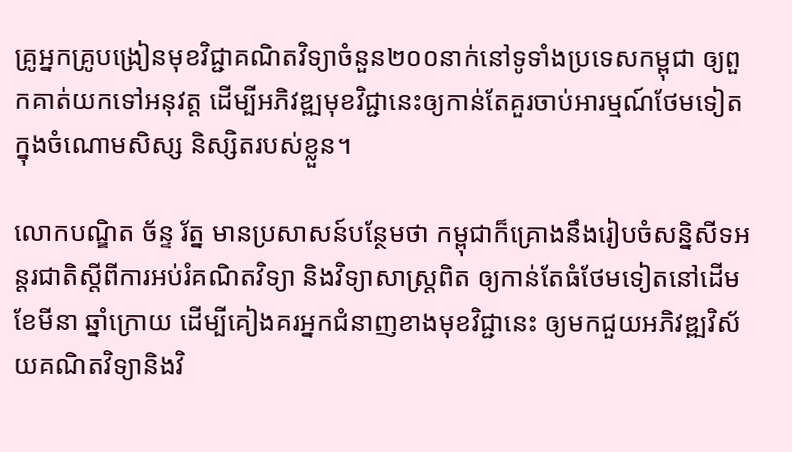គ្រូអ្នកគ្រូបង្រៀនមុខវិជ្ជាគណិតវិទ្យាចំនួន២០០នាក់នៅទូទាំងប្រទេសកម្ពុជា ឲ្យពួកគាត់យកទៅអនុវត្ត ដើម្បីអភិវឌ្ឍមុខវិជ្ជានេះឲ្យកាន់តែគួរចាប់អារម្មណ៍ថែមទៀតក្នុងចំណោមសិស្ស និស្សិតរបស់ខ្លួន។

លោកបណ្ឌិត ច័ន្ទ រ័ត្ន មានប្រសាសន៍បន្ថែមថា កម្ពុជាក៏គ្រោងនឹងរៀបចំសន្និសីទអន្តរជាតិស្តីពីការអប់រំគណិតវិទ្យា និងវិទ្យាសាស្ត្រពិត ឲ្យកាន់តែធំថែមទៀតនៅដើមខែមីនា ឆ្នាំក្រោយ ដើម្បីគៀងគរអ្នកជំនាញខាងមុខវិជ្ជានេះ ឲ្យមកជួយអភិវឌ្ឍវិស័យគណិតវិទ្យានិងវិ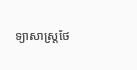ទ្យាសាស្ត្រថែ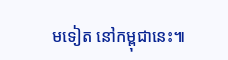មទៀត នៅកម្ពុជានេះ៕